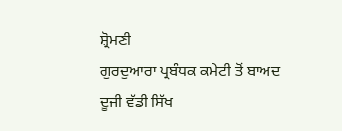ਸ਼੍ਰੋਮਣੀ
ਗੁਰਦੁਆਰਾ ਪ੍ਰਬੰਧਕ ਕਮੇਟੀ ਤੋਂ ਬਾਅਦ ਦੂਜੀ ਵੱਡੀ ਸਿੱਖ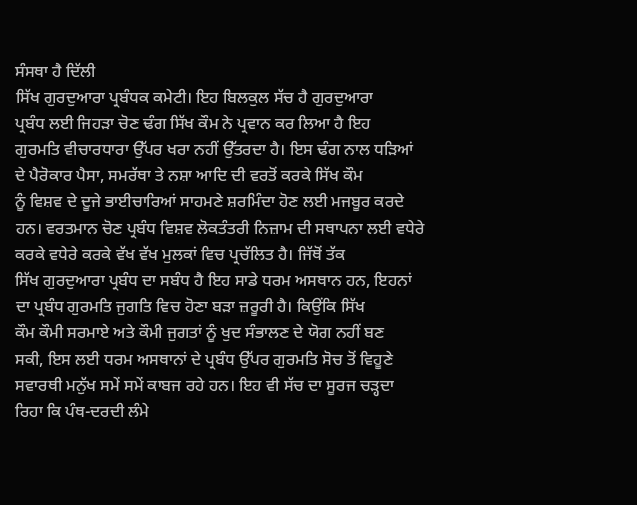ਸੰਸਥਾ ਹੈ ਦਿੱਲੀ
ਸਿੱਖ ਗੁਰਦੁਆਰਾ ਪ੍ਰਬੰਧਕ ਕਮੇਟੀ। ਇਹ ਬਿਲਕੁਲ ਸੱਚ ਹੈ ਗੁਰਦੁਆਰਾ
ਪ੍ਰਬੰਧ ਲਈ ਜਿਹੜਾ ਚੋਣ ਢੰਗ ਸਿੱਖ ਕੌਮ ਨੇ ਪ੍ਰਵਾਨ ਕਰ ਲਿਆ ਹੈ ਇਹ
ਗੁਰਮਤਿ ਵੀਚਾਰਧਾਰਾ ਉੱਪਰ ਖਰਾ ਨਹੀਂ ਉੱਤਰਦਾ ਹੈ। ਇਸ ਢੰਗ ਨਾਲ ਧੜਿਆਂ
ਦੇ ਪੈਰੋਕਾਰ ਪੈਸਾ, ਸਮਰੱਥਾ ਤੇ ਨਸ਼ਾ ਆਦਿ ਦੀ ਵਰਤੋਂ ਕਰਕੇ ਸਿੱਖ ਕੌਮ
ਨੂੰ ਵਿਸ਼ਵ ਦੇ ਦੂਜੇ ਭਾਈਚਾਰਿਆਂ ਸਾਹਮਣੇ ਸ਼ਰਮਿੰਦਾ ਹੋਣ ਲਈ ਮਜਬੂਰ ਕਰਦੇ
ਹਨ। ਵਰਤਮਾਨ ਚੋਣ ਪ੍ਰਬੰਧ ਵਿਸ਼ਵ ਲੋਕਤੰਤਰੀ ਨਿਜ਼ਾਮ ਦੀ ਸਥਾਪਨਾ ਲਈ ਵਧੇਰੇ
ਕਰਕੇ ਵਧੇਰੇ ਕਰਕੇ ਵੱਖ ਵੱਖ ਮੁਲਕਾਂ ਵਿਚ ਪ੍ਰਚੱਲਿਤ ਹੈ। ਜਿੱਥੋਂ ਤੱਕ
ਸਿੱਖ ਗੁਰਦੁਆਰਾ ਪ੍ਰਬੰਧ ਦਾ ਸਬੰਧ ਹੈ ਇਹ ਸਾਡੇ ਧਰਮ ਅਸਥਾਨ ਹਨ, ਇਹਨਾਂ
ਦਾ ਪ੍ਰਬੰਧ ਗੁਰਮਤਿ ਜੁਗਤਿ ਵਿਚ ਹੋਣਾ ਬੜਾ ਜ਼ਰੂਰੀ ਹੈ। ਕਿਉਂਕਿ ਸਿੱਖ
ਕੌਮ ਕੌਮੀ ਸਰਮਾਏ ਅਤੇ ਕੌਮੀ ਜੁਗਤਾਂ ਨੂੰ ਖੁਦ ਸੰਭਾਲਣ ਦੇ ਯੋਗ ਨਹੀਂ ਬਣ
ਸਕੀ, ਇਸ ਲਈ ਧਰਮ ਅਸਥਾਨਾਂ ਦੇ ਪ੍ਰਬੰਧ ਉੱਪਰ ਗੁਰਮਤਿ ਸੋਚ ਤੋਂ ਵਿਹੂਣੇ
ਸਵਾਰਥੀ ਮਨੁੱਖ ਸਮੇਂ ਸਮੇਂ ਕਾਬਜ ਰਹੇ ਹਨ। ਇਹ ਵੀ ਸੱਚ ਦਾ ਸੂਰਜ ਚੜ੍ਹਦਾ
ਰਿਹਾ ਕਿ ਪੰਥ-ਦਰਦੀ ਲੰਮੇ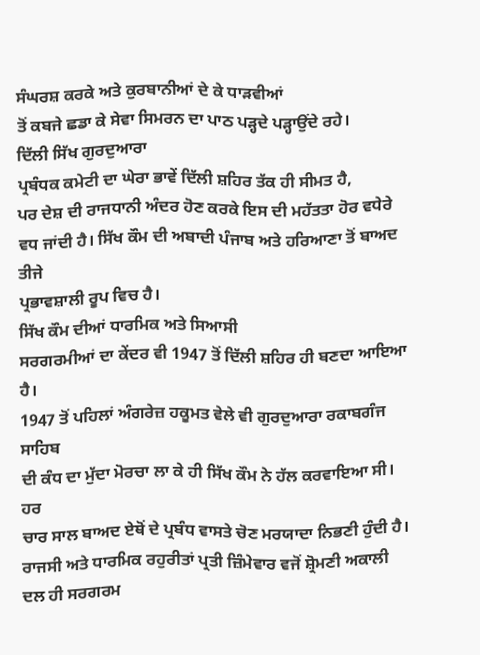ਸੰਘਰਸ਼ ਕਰਕੇ ਅਤੇ ਕੁਰਬਾਨੀਆਂ ਦੇ ਕੇ ਧਾੜਵੀਆਂ
ਤੋਂ ਕਬਜੇ ਛਡਾ ਕੇ ਸੇਵਾ ਸਿਮਰਨ ਦਾ ਪਾਠ ਪੜ੍ਹਦੇ ਪੜ੍ਹਾਉਂਦੇ ਰਹੇ।
ਦਿੱਲੀ ਸਿੱਖ ਗੁਰਦੁਆਰਾ
ਪ੍ਰਬੰਧਕ ਕਮੇਟੀ ਦਾ ਘੇਰਾ ਭਾਵੇਂ ਦਿੱਲੀ ਸ਼ਹਿਰ ਤੱਕ ਹੀ ਸੀਮਤ ਹੈ,
ਪਰ ਦੇਸ਼ ਦੀ ਰਾਜਧਾਨੀ ਅੰਦਰ ਹੋਣ ਕਰਕੇ ਇਸ ਦੀ ਮਹੱਤਤਾ ਹੋਰ ਵਧੇਰੇ
ਵਧ ਜਾਂਦੀ ਹੈ। ਸਿੱਖ ਕੌਮ ਦੀ ਅਬਾਦੀ ਪੰਜਾਬ ਅਤੇ ਹਰਿਆਣਾ ਤੋਂ ਬਾਅਦ ਤੀਜੇ
ਪ੍ਰਭਾਵਸ਼ਾਲੀ ਰੂਪ ਵਿਚ ਹੈ।
ਸਿੱਖ ਕੌਮ ਦੀਆਂ ਧਾਰਮਿਕ ਅਤੇ ਸਿਆਸੀ
ਸਰਗਰਮੀਆਂ ਦਾ ਕੇਂਦਰ ਵੀ 1947 ਤੋਂ ਦਿੱਲੀ ਸ਼ਹਿਰ ਹੀ ਬਣਦਾ ਆਇਆ ਹੈ।
1947 ਤੋਂ ਪਹਿਲਾਂ ਅੰਗਰੇਜ਼ ਹਕੂਮਤ ਵੇਲੇ ਵੀ ਗੁਰਦੁਆਰਾ ਰਕਾਬਗੰਜ ਸਾਹਿਬ
ਦੀ ਕੰਧ ਦਾ ਮੁੱਦਾ ਮੋਰਚਾ ਲਾ ਕੇ ਹੀ ਸਿੱਖ ਕੌਮ ਨੇ ਹੱਲ ਕਰਵਾਇਆ ਸੀ। ਹਰ
ਚਾਰ ਸਾਲ ਬਾਅਦ ਏਥੋਂ ਦੇ ਪ੍ਰਬੰਧ ਵਾਸਤੇ ਚੋਣ ਮਰਯਾਦਾ ਨਿਭਣੀ ਹੁੰਦੀ ਹੈ।
ਰਾਜਸੀ ਅਤੇ ਧਾਰਮਿਕ ਰਹੁਰੀਤਾਂ ਪ੍ਰਤੀ ਜ਼ਿੰਮੇਵਾਰ ਵਜੋਂ ਸ਼੍ਰੋਮਣੀ ਅਕਾਲੀ
ਦਲ ਹੀ ਸਰਗਰਮ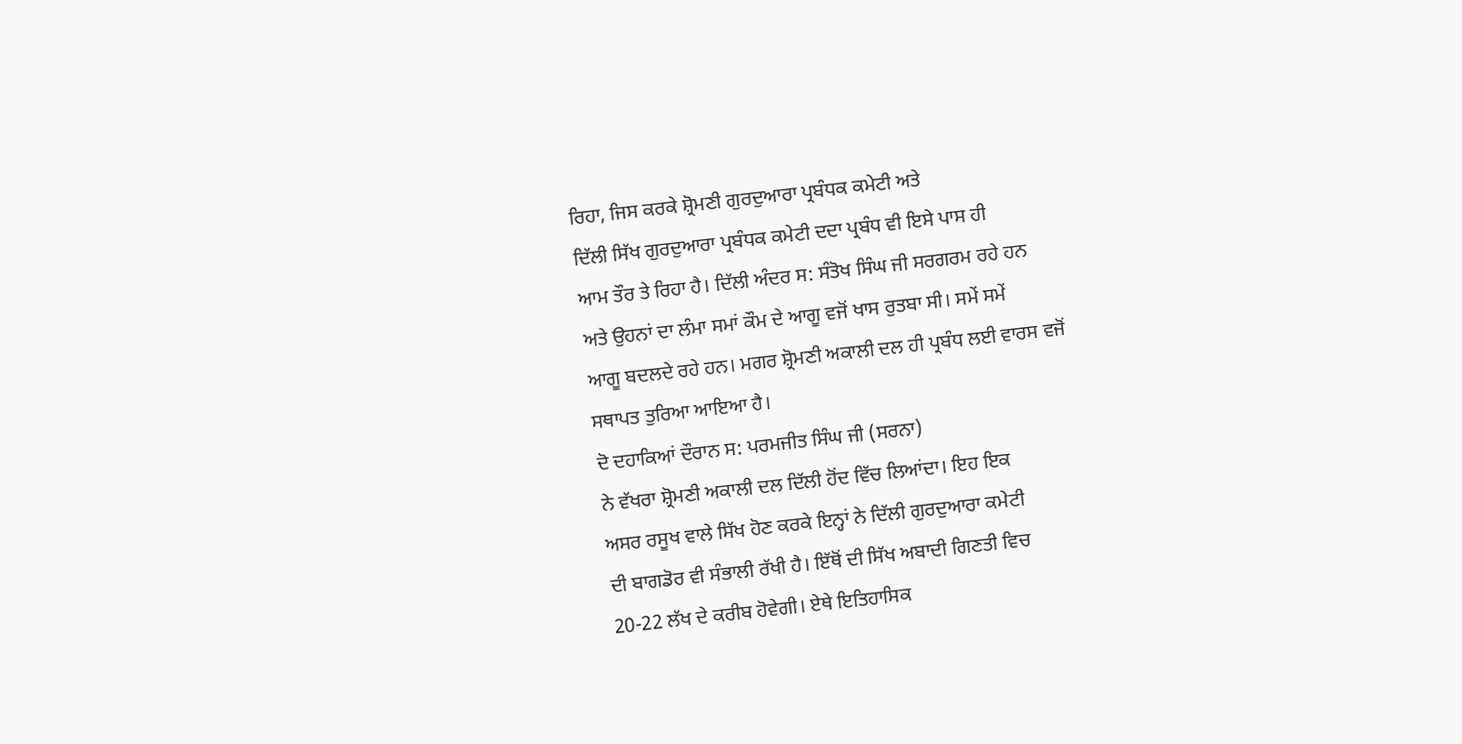ਰਿਹਾ, ਜਿਸ ਕਰਕੇ ਸ਼੍ਰੋਮਣੀ ਗੁਰਦੁਆਰਾ ਪ੍ਰਬੰਧਕ ਕਮੇਟੀ ਅਤੇ
ਦਿੱਲੀ ਸਿੱਖ ਗੁਰਦੁਆਰਾ ਪ੍ਰਬੰਧਕ ਕਮੇਟੀ ਦਦਾ ਪ੍ਰਬੰਧ ਵੀ ਇਸੇ ਪਾਸ ਹੀ
ਆਮ ਤੌਰ ਤੇ ਰਿਹਾ ਹੈ। ਦਿੱਲੀ ਅੰਦਰ ਸ: ਸੰਤੋਖ ਸਿੰਘ ਜੀ ਸਰਗਰਮ ਰਹੇ ਹਨ
ਅਤੇ ਉਹਨਾਂ ਦਾ ਲੰਮਾ ਸਮਾਂ ਕੌਮ ਦੇ ਆਗੂ ਵਜੋਂ ਖਾਸ ਰੁਤਬਾ ਸੀ। ਸਮੇਂ ਸਮੇਂ
ਆਗੂ ਬਦਲਦੇ ਰਹੇ ਹਨ। ਮਗਰ ਸ਼੍ਰੋਮਣੀ ਅਕਾਲੀ ਦਲ ਹੀ ਪ੍ਰਬੰਧ ਲਈ ਵਾਰਸ ਵਜੋਂ
ਸਥਾਪਤ ਤੁਰਿਆ ਆਇਆ ਹੈ।
ਦੋ ਦਹਾਕਿਆਂ ਦੌਰਾਨ ਸ: ਪਰਮਜੀਤ ਸਿੰਘ ਜੀ (ਸਰਨਾ)
ਨੇ ਵੱਖਰਾ ਸ਼੍ਰੋਮਣੀ ਅਕਾਲੀ ਦਲ ਦਿੱਲੀ ਹੋਂਦ ਵਿੱਚ ਲਿਆਂਦਾ। ਇਹ ਇਕ
ਅਸਰ ਰਸੂਖ ਵਾਲੇ ਸਿੱਖ ਹੋਣ ਕਰਕੇ ਇਨ੍ਹਾਂ ਨੇ ਦਿੱਲੀ ਗੁਰਦੁਆਰਾ ਕਮੇਟੀ
ਦੀ ਬਾਗਡੋਰ ਵੀ ਸੰਭਾਲੀ ਰੱਖੀ ਹੈ। ਇੱਥੋਂ ਦੀ ਸਿੱਖ ਅਬਾਦੀ ਗਿਣਤੀ ਵਿਚ
20-22 ਲੱਖ ਦੇ ਕਰੀਬ ਹੋਵੇਗੀ। ਏਥੇ ਇਤਿਹਾਸਿਕ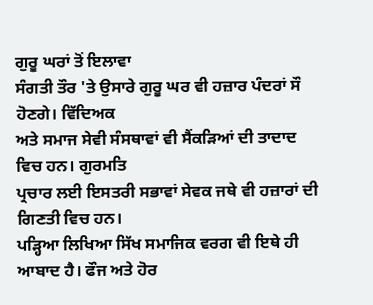ਗੁਰੂ ਘਰਾਂ ਤੋਂ ਇਲਾਵਾ
ਸੰਗਤੀ ਤੌਰ 'ਤੇ ਉਸਾਰੇ ਗੁਰੂ ਘਰ ਵੀ ਹਜ਼ਾਰ ਪੰਦਰਾਂ ਸੌ ਹੋਣਗੇ। ਵਿੱਦਿਅਕ
ਅਤੇ ਸਮਾਜ ਸੇਵੀ ਸੰਸਥਾਵਾਂ ਵੀ ਸੈਂਕੜਿਆਂ ਦੀ ਤਾਦਾਦ ਵਿਚ ਹਨ। ਗੁਰਮਤਿ
ਪ੍ਰਚਾਰ ਲਈ ਇਸਤਰੀ ਸਭਾਵਾਂ ਸੇਵਕ ਜਥੇ ਵੀ ਹਜ਼ਾਰਾਂ ਦੀ ਗਿਣਤੀ ਵਿਚ ਹਨ।
ਪੜ੍ਹਿਆ ਲਿਖਿਆ ਸਿੱਖ ਸਮਾਜਿਕ ਵਰਗ ਵੀ ਇਥੇ ਹੀ ਆਬਾਦ ਹੈ। ਫੌਜ ਅਤੇ ਹੋਰ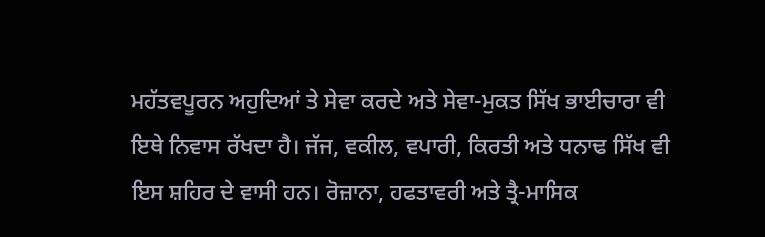ਮਹੱਤਵਪੂਰਨ ਅਹੁਦਿਆਂ ਤੇ ਸੇਵਾ ਕਰਦੇ ਅਤੇ ਸੇਵਾ-ਮੁਕਤ ਸਿੱਖ ਭਾਈਚਾਰਾ ਵੀ
ਇਥੇ ਨਿਵਾਸ ਰੱਖਦਾ ਹੈ। ਜੱਜ, ਵਕੀਲ, ਵਪਾਰੀ, ਕਿਰਤੀ ਅਤੇ ਧਨਾਢ ਸਿੱਖ ਵੀ
ਇਸ ਸ਼ਹਿਰ ਦੇ ਵਾਸੀ ਹਨ। ਰੋਜ਼ਾਨਾ, ਹਫਤਾਵਰੀ ਅਤੇ ਤ੍ਰੈ-ਮਾਸਿਕ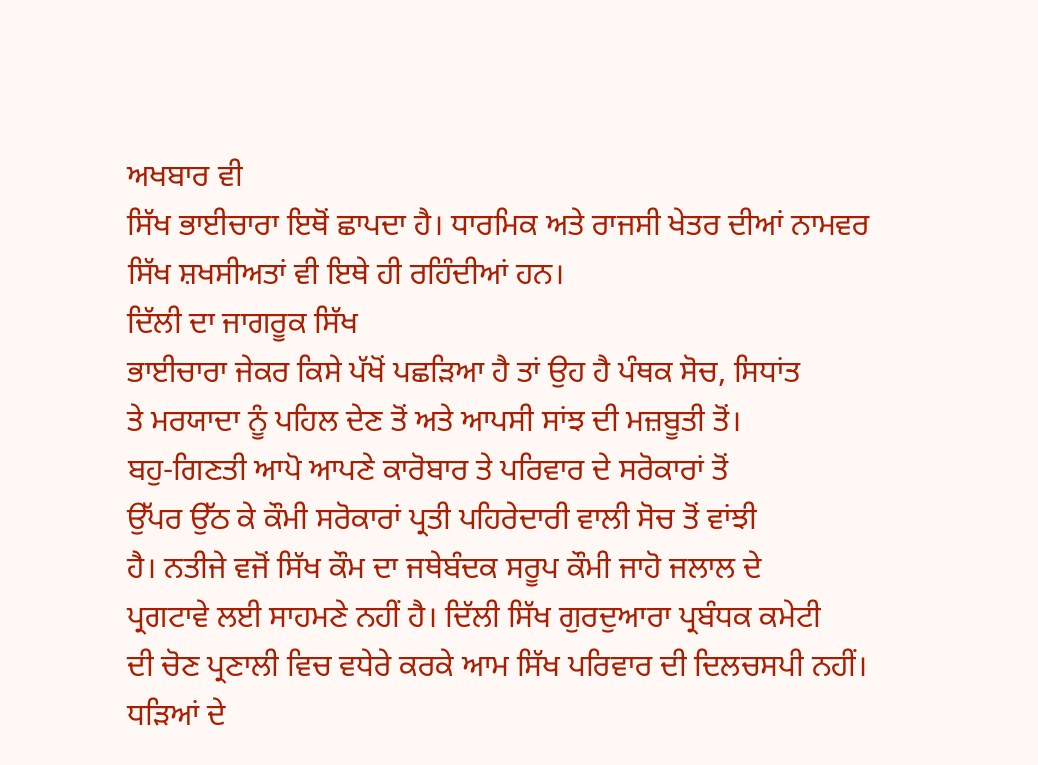ਅਖਬਾਰ ਵੀ
ਸਿੱਖ ਭਾਈਚਾਰਾ ਇਥੋਂ ਛਾਪਦਾ ਹੈ। ਧਾਰਮਿਕ ਅਤੇ ਰਾਜਸੀ ਖੇਤਰ ਦੀਆਂ ਨਾਮਵਰ
ਸਿੱਖ ਸ਼ਖਸੀਅਤਾਂ ਵੀ ਇਥੇ ਹੀ ਰਹਿੰਦੀਆਂ ਹਨ।
ਦਿੱਲੀ ਦਾ ਜਾਗਰੂਕ ਸਿੱਖ
ਭਾਈਚਾਰਾ ਜੇਕਰ ਕਿਸੇ ਪੱਖੋਂ ਪਛੜਿਆ ਹੈ ਤਾਂ ਉਹ ਹੈ ਪੰਥਕ ਸੋਚ, ਸਿਧਾਂਤ
ਤੇ ਮਰਯਾਦਾ ਨੂੰ ਪਹਿਲ ਦੇਣ ਤੋਂ ਅਤੇ ਆਪਸੀ ਸਾਂਝ ਦੀ ਮਜ਼ਬੂਤੀ ਤੋਂ।
ਬਹੁ-ਗਿਣਤੀ ਆਪੋ ਆਪਣੇ ਕਾਰੋਬਾਰ ਤੇ ਪਰਿਵਾਰ ਦੇ ਸਰੋਕਾਰਾਂ ਤੋਂ
ਉੱਪਰ ਉੱਠ ਕੇ ਕੌਮੀ ਸਰੋਕਾਰਾਂ ਪ੍ਰਤੀ ਪਹਿਰੇਦਾਰੀ ਵਾਲੀ ਸੋਚ ਤੋਂ ਵਾਂਝੀ
ਹੈ। ਨਤੀਜੇ ਵਜੋਂ ਸਿੱਖ ਕੌਮ ਦਾ ਜਥੇਬੰਦਕ ਸਰੂਪ ਕੌਮੀ ਜਾਹੋ ਜਲਾਲ ਦੇ
ਪ੍ਰਗਟਾਵੇ ਲਈ ਸਾਹਮਣੇ ਨਹੀਂ ਹੈ। ਦਿੱਲੀ ਸਿੱਖ ਗੁਰਦੁਆਰਾ ਪ੍ਰਬੰਧਕ ਕਮੇਟੀ
ਦੀ ਚੋਣ ਪ੍ਰਣਾਲੀ ਵਿਚ ਵਧੇਰੇ ਕਰਕੇ ਆਮ ਸਿੱਖ ਪਰਿਵਾਰ ਦੀ ਦਿਲਚਸਪੀ ਨਹੀਂ।
ਧੜਿਆਂ ਦੇ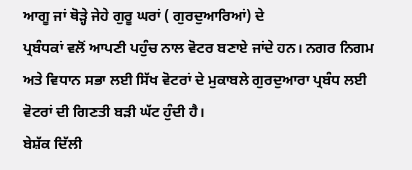ਆਗੂ ਜਾਂ ਥੋੜ੍ਹੇ ਜੇਹੇ ਗੁਰੂ ਘਰਾਂ ( ਗੁਰਦੁਆਰਿਆਂ) ਦੇ
ਪ੍ਰਬੰਧਕਾਂ ਵਲੋਂ ਆਪਣੀ ਪਹੁੰਚ ਨਾਲ ਵੋਟਰ ਬਣਾਏ ਜਾਂਦੇ ਹਨ। ਨਗਰ ਨਿਗਮ
ਅਤੇ ਵਿਧਾਨ ਸਭਾ ਲਈ ਸਿੱਖ ਵੋਟਰਾਂ ਦੇ ਮੁਕਾਬਲੇ ਗੁਰਦੁਆਰਾ ਪ੍ਰਬੰਧ ਲਈ
ਵੋਟਰਾਂ ਦੀ ਗਿਣਤੀ ਬੜੀ ਘੱਟ ਹੁੰਦੀ ਹੈ।
ਬੇਸ਼ੱਕ ਦਿੱਲੀ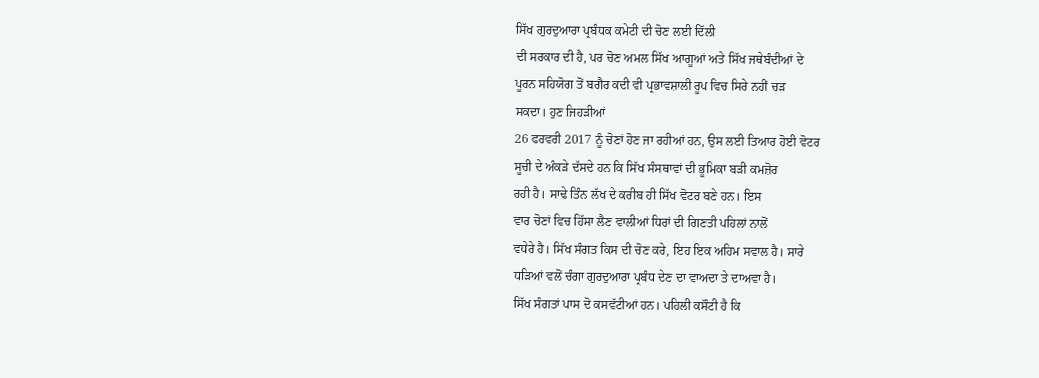ਸਿੱਖ ਗੁਰਦੁਆਰਾ ਪ੍ਰਬੰਧਕ ਕਮੇਟੀ ਦੀ ਚੋਣ ਲਈ ਦਿੱਲੀ
ਦੀ ਸਰਕਾਰ ਦੀ ਹੈ, ਪਰ ਚੋਣ ਅਮਲ ਸਿੱਖ ਆਗੂਆਂ ਅਤੇ ਸਿੱਖ ਜਥੇਬੰਦੀਆਂ ਦੇ
ਪੂਰਨ ਸਹਿਯੋਗ ਤੋਂ ਬਗੈਰ ਕਦੀ ਵੀ ਪ੍ਰਭਾਵਸ਼ਾਲੀ ਰੂਪ ਵਿਚ ਸਿਰੇ ਨਹੀਂ ਚੜ
ਸਕਦਾ। ਹੁਣ ਜਿਹੜੀਆਂ
26 ਫਰਵਰੀ 2017 ਨੂੰ ਚੋਣਾਂ ਹੋਣ ਜਾ ਰਹੀਆਂ ਹਨ, ਉਸ ਲਈ ਤਿਆਰ ਹੋਈ ਵੋਟਰ
ਸੂਚੀ ਦੇ ਅੰਕੜੇ ਦੱਸਦੇ ਹਨ ਕਿ ਸਿੱਖ ਸੰਸਥਾਵਾਂ ਦੀ ਭੂਮਿਕਾ ਬੜੀ ਕਮਜ਼ੋਰ
ਰਹੀ ਹੈ। ਸਾਢੇ ਤਿੰਨ ਲੱਖ ਦੇ ਕਰੀਬ ਹੀ ਸਿੱਖ ਵੋਟਰ ਬਣੇ ਹਨ। ਇਸ
ਵਾਰ ਚੋਣਾਂ ਵਿਚ ਹਿੱਸਾ ਲੈਣ ਵਾਲੀਆਂ ਧਿਰਾਂ ਦੀ ਗਿਣਤੀ ਪਹਿਲਾਂ ਨਾਲੋਂ
ਵਧੇਰੇ ਹੈ। ਸਿੱਖ ਸੰਗਤ ਕਿਸ ਦੀ ਚੋਣ ਕਰੇ, ਇਹ ਇਕ ਅਹਿਮ ਸਵਾਲ ਹੈ। ਸਾਰੇ
ਧੜਿਆਂ ਵਲੋਂ ਚੰਗਾ ਗੁਰਦੁਆਰਾ ਪ੍ਰਬੰਧ ਦੇਣ ਦਾ ਵਾਅਦਾ ਤੇ ਦਾਅਵਾ ਹੈ।
ਸਿੱਖ ਸੰਗਤਾਂ ਪਾਸ ਦੋ ਕਸਵੱਟੀਆਂ ਹਨ। ਪਹਿਲੀ ਕਸੌਟੀ ਹੈ ਕਿ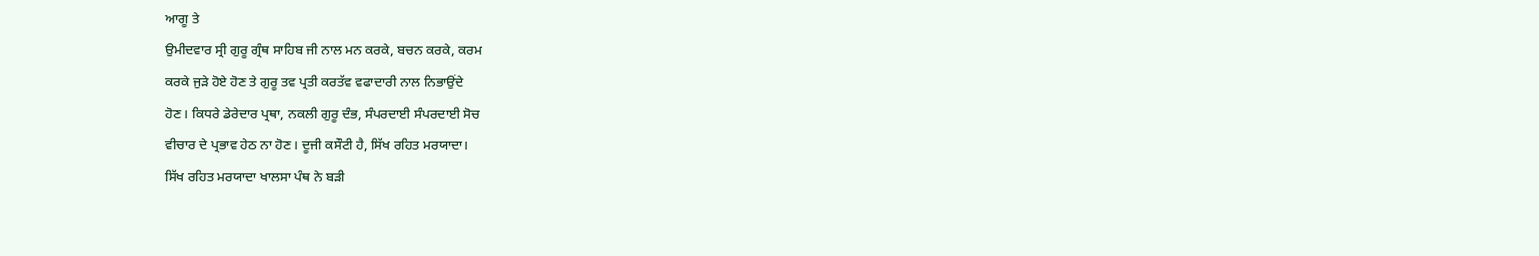ਆਗੂ ਤੇ
ਉਮੀਦਵਾਰ ਸ੍ਰੀ ਗੁਰੂ ਗ੍ਰੰਥ ਸਾਹਿਬ ਜੀ ਨਾਲ ਮਨ ਕਰਕੇ, ਬਚਨ ਕਰਕੇ, ਕਰਮ
ਕਰਕੇ ਜੁੜੇ ਹੋਏ ਹੋਣ ਤੇ ਗੁਰੂ ਤਵ ਪ੍ਰਤੀ ਕਰਤੱਵ ਵਫਾਦਾਰੀ ਨਾਲ ਨਿਭਾਉਂਦੇ
ਹੋਣ। ਕਿਧਰੇ ਡੇਰੇਦਾਰ ਪ੍ਰਥਾ, ਨਕਲੀ ਗੁਰੂ ਦੰਭ, ਸੰਪਰਦਾਈ ਸੰਪਰਦਾਈ ਸੋਚ
ਵੀਚਾਰ ਦੇ ਪ੍ਰਭਾਵ ਹੇਠ ਨਾ ਹੋਣ। ਦੂਜੀ ਕਸੌਟੀ ਹੈ, ਸਿੱਖ ਰਹਿਤ ਮਰਯਾਦਾ।
ਸਿੱਖ ਰਹਿਤ ਮਰਯਾਦਾ ਖਾਲਸਾ ਪੰਥ ਨੇ ਬੜੀ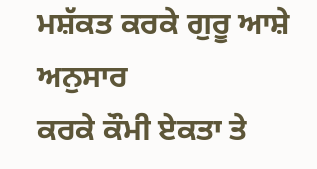ਮਸ਼ੱਕਤ ਕਰਕੇ ਗੁਰੂ ਆਸ਼ੇ ਅਨੁਸਾਰ
ਕਰਕੇ ਕੌਮੀ ਏਕਤਾ ਤੇ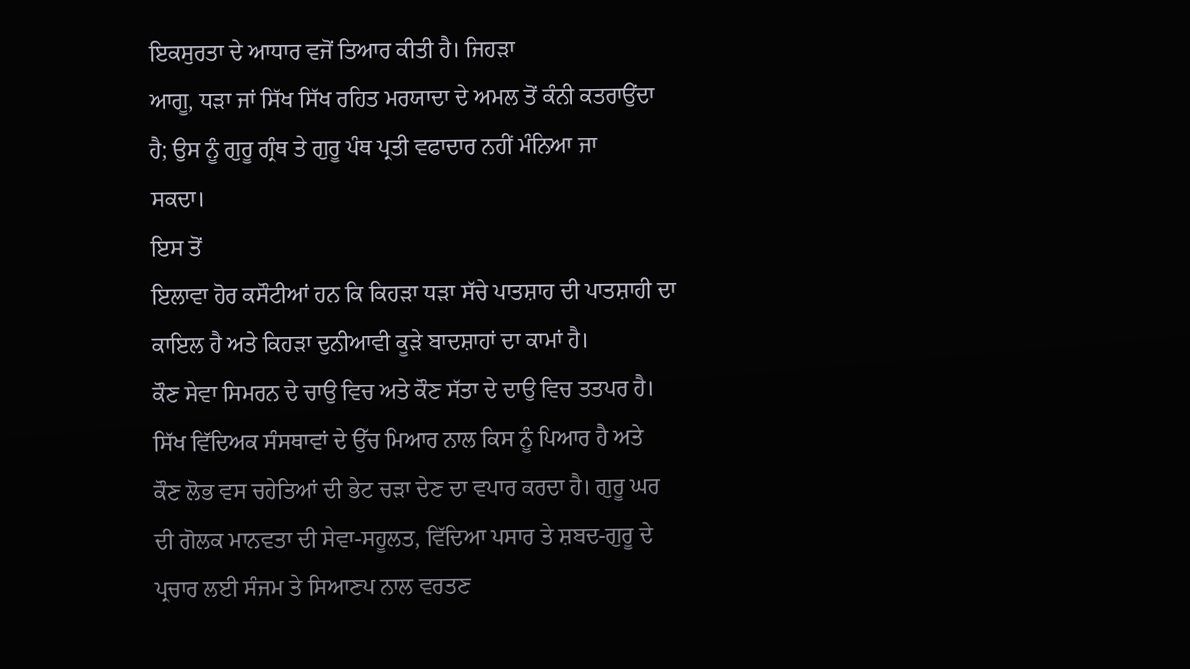ਇਕਸੁਰਤਾ ਦੇ ਆਧਾਰ ਵਜੋਂ ਤਿਆਰ ਕੀਤੀ ਹੈ। ਜਿਹੜਾ
ਆਗੂ, ਧੜਾ ਜਾਂ ਸਿੱਖ ਸਿੱਖ ਰਹਿਤ ਮਰਯਾਦਾ ਦੇ ਅਮਲ ਤੋਂ ਕੰਨੀ ਕਤਰਾਉਂਦਾ
ਹੈ; ਉਸ ਨੂੰ ਗੁਰੂ ਗ੍ਰੰਥ ਤੇ ਗੁਰੂ ਪੰਥ ਪ੍ਰਤੀ ਵਫਾਦਾਰ ਨਹੀਂ ਮੰਨਿਆ ਜਾ
ਸਕਦਾ।
ਇਸ ਤੋਂ
ਇਲਾਵਾ ਹੋਰ ਕਸੌਟੀਆਂ ਹਨ ਕਿ ਕਿਹੜਾ ਧੜਾ ਸੱਚੇ ਪਾਤਸ਼ਾਹ ਦੀ ਪਾਤਸ਼ਾਹੀ ਦਾ
ਕਾਇਲ ਹੈ ਅਤੇ ਕਿਹੜਾ ਦੁਨੀਆਵੀ ਕੂੜੇ ਬਾਦਸ਼ਾਹਾਂ ਦਾ ਕਾਮਾਂ ਹੈ।
ਕੌਣ ਸੇਵਾ ਸਿਮਰਨ ਦੇ ਚਾਉ ਵਿਚ ਅਤੇ ਕੌਣ ਸੱਤਾ ਦੇ ਦਾਉ ਵਿਚ ਤਤਪਰ ਹੈ।
ਸਿੱਖ ਵਿੱਦਿਅਕ ਸੰਸਥਾਵਾਂ ਦੇ ਉੱਚ ਮਿਆਰ ਨਾਲ ਕਿਸ ਨੂੰ ਪਿਆਰ ਹੈ ਅਤੇ
ਕੌਣ ਲੋਭ ਵਸ ਚਹੇਤਿਆਂ ਦੀ ਭੇਟ ਚੜਾ ਦੇਣ ਦਾ ਵਪਾਰ ਕਰਦਾ ਹੈ। ਗੁਰੂ ਘਰ
ਦੀ ਗੋਲਕ ਮਾਨਵਤਾ ਦੀ ਸੇਵਾ-ਸਹੂਲਤ, ਵਿੱਦਿਆ ਪਸਾਰ ਤੇ ਸ਼ਬਦ-ਗੁਰੂ ਦੇ
ਪ੍ਰਚਾਰ ਲਈ ਸੰਜਮ ਤੇ ਸਿਆਣਪ ਨਾਲ ਵਰਤਣ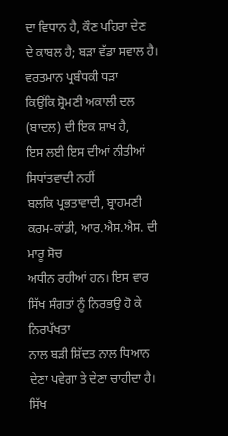ਦਾ ਵਿਧਾਨ ਹੈ, ਕੌਣ ਪਹਿਰਾ ਦੇਣ
ਦੇ ਕਾਬਲ ਹੈ; ਬੜਾ ਵੱਡਾ ਸਵਾਲ ਹੈ।
ਵਰਤਮਾਨ ਪ੍ਰਬੰਧਕੀ ਧੜਾ
ਕਿਉਂਕਿ ਸ਼੍ਰੋਮਣੀ ਅਕਾਲੀ ਦਲ (ਬਾਦਲ) ਦੀ ਇਕ ਸ਼ਾਖ ਹੈ,
ਇਸ ਲਈ ਇਸ ਦੀਆਂ ਨੀਤੀਆਂ ਸਿਧਾਂਤਵਾਦੀ ਨਹੀਂ
ਬਲਕਿ ਪ੍ਰਭਤਾਵਾਦੀ, ਬ੍ਰਾਹਮਣੀ ਕਰਮ-ਕਾਂਡੀ, ਆਰ.ਐਸ.ਐਸ. ਦੀ ਮਾਰੂ ਸੋਚ
ਅਧੀਨ ਰਹੀਆਂ ਹਨ। ਇਸ ਵਾਰ ਸਿੱਖ ਸੰਗਤਾਂ ਨੂੰ ਨਿਰਭਉ ਹੋ ਕੇ ਨਿਰਪੱਖਤਾ
ਨਾਲ ਬੜੀ ਸ਼ਿੱਦਤ ਨਾਲ ਧਿਆਨ ਦੇਣਾ ਪਵੇਗਾ ਤੇ ਦੇਣਾ ਚਾਹੀਦਾ ਹੈ। ਸਿੱਖ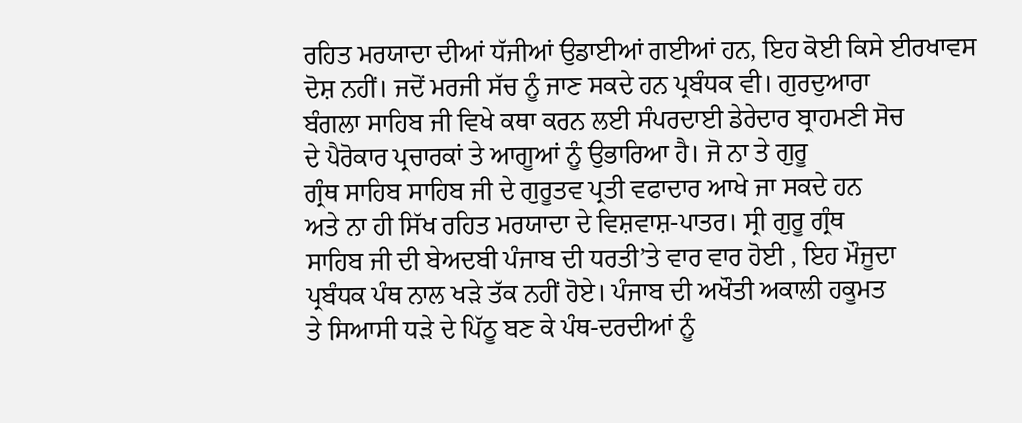ਰਹਿਤ ਮਰਯਾਦਾ ਦੀਆਂ ਧੱਜੀਆਂ ਉਡਾਈਆਂ ਗਈਆਂ ਹਨ, ਇਹ ਕੋਈ ਕਿਸੇ ਈਰਖਾਵਸ
ਦੋਸ਼ ਨਹੀਂ। ਜਦੋਂ ਮਰਜੀ ਸੱਚ ਨੂੰ ਜਾਣ ਸਕਦੇ ਹਨ ਪ੍ਰਬੰਧਕ ਵੀ। ਗੁਰਦੁਆਰਾ
ਬੰਗਲਾ ਸਾਹਿਬ ਜੀ ਵਿਖੇ ਕਥਾ ਕਰਨ ਲਈ ਸੰਪਰਦਾਈ ਡੇਰੇਦਾਰ ਬ੍ਰਾਹਮਣੀ ਸੋਚ
ਦੇ ਪੈਰੋਕਾਰ ਪ੍ਰਚਾਰਕਾਂ ਤੇ ਆਗੂਆਂ ਨੂੰ ਉਭਾਰਿਆ ਹੈ। ਜੋ ਨਾ ਤੇ ਗੁਰੂ
ਗ੍ਰੰਥ ਸਾਹਿਬ ਸਾਹਿਬ ਜੀ ਦੇ ਗੁਰੂਤਵ ਪ੍ਰਤੀ ਵਫਾਦਾਰ ਆਖੇ ਜਾ ਸਕਦੇ ਹਨ
ਅਤੇ ਨਾ ਹੀ ਸਿੱਖ ਰਹਿਤ ਮਰਯਾਦਾ ਦੇ ਵਿਸ਼ਵਾਸ਼-ਪਾਤਰ। ਸ੍ਰੀ ਗੁਰੂ ਗ੍ਰੰਥ
ਸਾਹਿਬ ਜੀ ਦੀ ਬੇਅਦਬੀ ਪੰਜਾਬ ਦੀ ਧਰਤੀ’ਤੇ ਵਾਰ ਵਾਰ ਹੋਈ , ਇਹ ਮੌਜੂਦਾ
ਪ੍ਰਬੰਧਕ ਪੰਥ ਨਾਲ ਖੜੇ ਤੱਕ ਨਹੀਂ ਹੋਏ। ਪੰਜਾਬ ਦੀ ਅਖੌਤੀ ਅਕਾਲੀ ਹਕੂਮਤ
ਤੇ ਸਿਆਸੀ ਧੜੇ ਦੇ ਪਿੱਠੂ ਬਣ ਕੇ ਪੰਥ-ਦਰਦੀਆਂ ਨੂੰ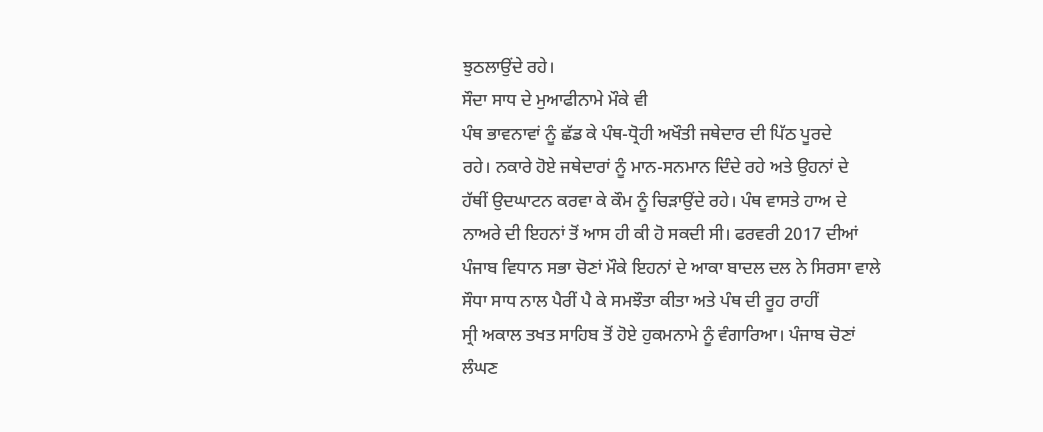ਝੁਠਲਾਉਂਦੇ ਰਹੇ।
ਸੌਦਾ ਸਾਧ ਦੇ ਮੁਆਫੀਨਾਮੇ ਮੌਕੇ ਵੀ
ਪੰਥ ਭਾਵਨਾਵਾਂ ਨੂੰ ਛੱਡ ਕੇ ਪੰਥ-ਧ੍ਰੋਹੀ ਅਖੌਤੀ ਜਥੇਦਾਰ ਦੀ ਪਿੱਠ ਪੂਰਦੇ
ਰਹੇ। ਨਕਾਰੇ ਹੋਏ ਜਥੇਦਾਰਾਂ ਨੂੰ ਮਾਨ-ਸਨਮਾਨ ਦਿੰਦੇ ਰਹੇ ਅਤੇ ਉਹਨਾਂ ਦੇ
ਹੱਥੀਂ ਉਦਘਾਟਨ ਕਰਵਾ ਕੇ ਕੌਮ ਨੂੰ ਚਿੜਾਉਂਦੇ ਰਹੇ। ਪੰਥ ਵਾਸਤੇ ਹਾਅ ਦੇ
ਨਾਅਰੇ ਦੀ ਇਹਨਾਂ ਤੋਂ ਆਸ ਹੀ ਕੀ ਹੋ ਸਕਦੀ ਸੀ। ਫਰਵਰੀ 2017 ਦੀਆਂ
ਪੰਜਾਬ ਵਿਧਾਨ ਸਭਾ ਚੋਣਾਂ ਮੌਕੇ ਇਹਨਾਂ ਦੇ ਆਕਾ ਬਾਦਲ ਦਲ ਨੇ ਸਿਰਸਾ ਵਾਲੇ
ਸੌਧਾ ਸਾਧ ਨਾਲ ਪੈਰੀਂ ਪੈ ਕੇ ਸਮਝੌਤਾ ਕੀਤਾ ਅਤੇ ਪੰਥ ਦੀ ਰੂਹ ਰਾਹੀਂ
ਸ੍ਰੀ ਅਕਾਲ ਤਖਤ ਸਾਹਿਬ ਤੋਂ ਹੋਏ ਹੁਕਮਨਾਮੇ ਨੂੰ ਵੰਗਾਰਿਆ। ਪੰਜਾਬ ਚੋਣਾਂ
ਲੰਘਣ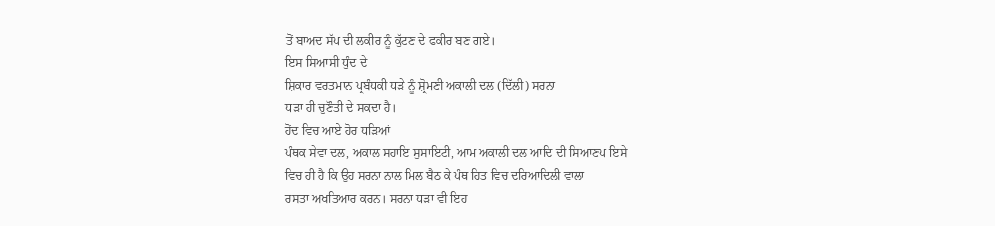ਤੋਂ ਬਾਅਦ ਸੱਪ ਦੀ ਲਕੀਰ ਨੂੰ ਕੁੱਟਣ ਦੇ ਫਕੀਰ ਬਣ ਗਏ।
ਇਸ ਸਿਆਸੀ ਧੁੰਦ ਦੇ
ਸ਼ਿਕਾਰ ਵਰਤਮਾਨ ਪ੍ਰਬੰਧਕੀ ਧੜੇ ਨੂੰ ਸ਼੍ਰੋਮਣੀ ਅਕਾਲੀ ਦਲ (ਦਿੱਲੀ) ਸਰਨਾ
ਧੜਾ ਹੀ ਚੁਣੌਤੀ ਦੇ ਸਕਦਾ ਹੈ।
ਹੋਂਦ ਵਿਚ ਆਏ ਹੋਰ ਧੜਿਆਂ
ਪੰਥਕ ਸੇਵਾ ਦਲ, ਅਕਾਲ ਸਹਾਇ ਸੁਸਾਇਟੀ, ਆਮ ਅਕਾਲੀ ਦਲ ਆਦਿ ਦੀ ਸਿਆਣਪ ਇਸੇ
ਵਿਚ ਹੀ ਹੈ ਕਿ ਉਹ ਸਰਨਾ ਨਾਲ ਮਿਲ ਬੈਠ ਕੇ ਪੰਥ ਹਿਤ ਵਿਚ ਦਰਿਆਦਿਲੀ ਵਾਲਾ
ਰਸਤਾ ਅਖਤਿਆਰ ਕਰਨ। ਸਰਨਾ ਧੜਾ ਵੀ ਇਹ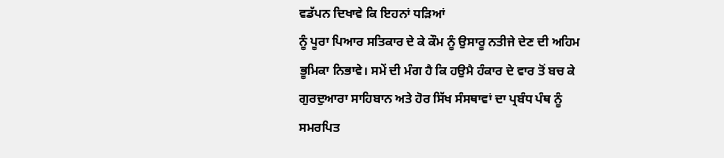ਵਡੱਪਨ ਦਿਖਾਵੇ ਕਿ ਇਹਨਾਂ ਧੜਿਆਂ
ਨੂੰ ਪੂਰਾ ਪਿਆਰ ਸਤਿਕਾਰ ਦੇ ਕੇ ਕੌਮ ਨੂੰ ਉਸਾਰੂ ਨਤੀਜੇ ਦੇਣ ਦੀ ਅਹਿਮ
ਭੂਮਿਕਾ ਨਿਭਾਵੇ। ਸਮੇਂ ਦੀ ਮੰਗ ਹੈ ਕਿ ਹਉਮੈ ਹੰਕਾਰ ਦੇ ਵਾਰ ਤੋਂ ਬਚ ਕੇ
ਗੁਰਦੁਆਰਾ ਸਾਹਿਬਾਨ ਅਤੇ ਹੋਰ ਸਿੱਖ ਸੰਸਥਾਵਾਂ ਦਾ ਪ੍ਰਬੰਧ ਪੰਥ ਨੂੰ
ਸਮਰਪਿਤ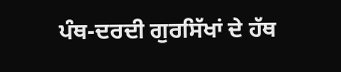ਪੰਥ-ਦਰਦੀ ਗੁਰਸਿੱਖਾਂ ਦੇ ਹੱਥ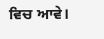ਵਿਚ ਆਵੇ।